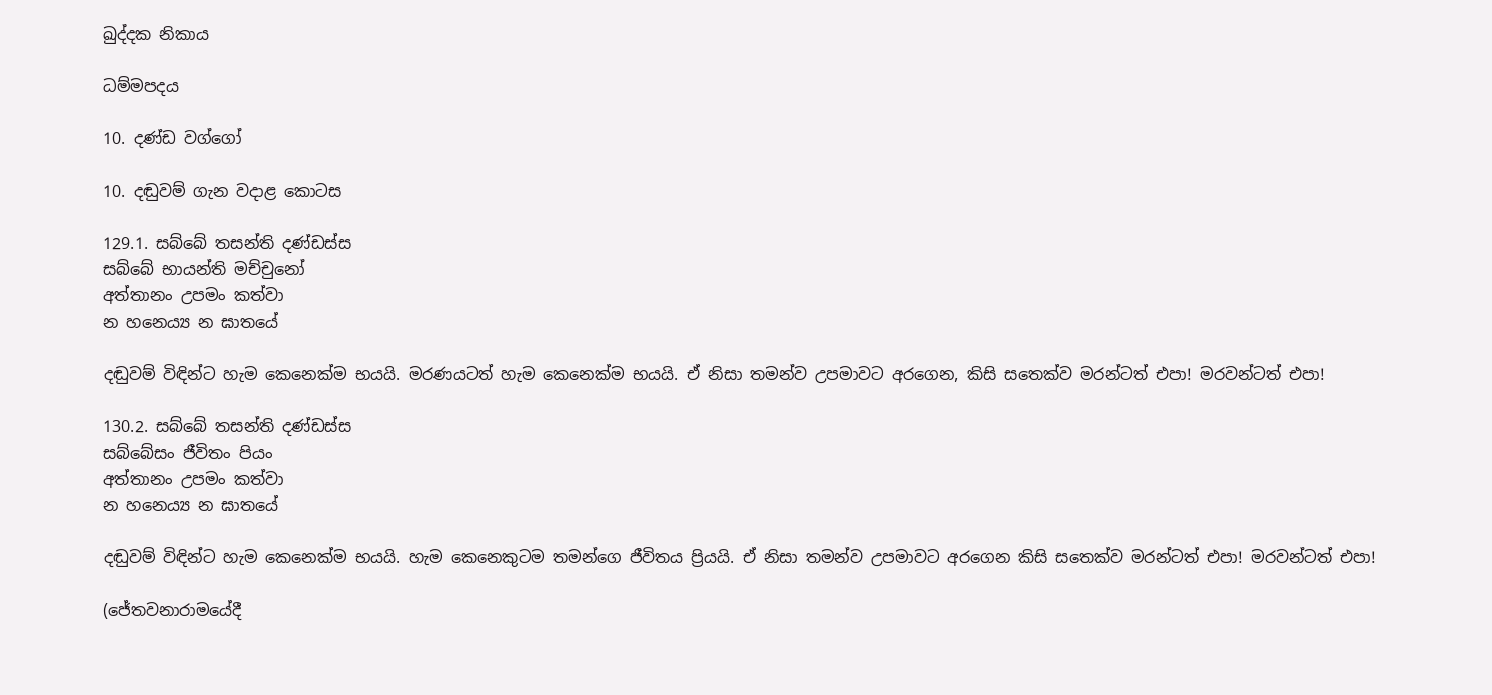ඛුද්දක නිකාය

ධම්මපදය

10. දණ්ඩ වග්ගෝ

10. දඬුවම් ගැන වදාළ කොටස

129.1. සබ්බේ තසන්ති දණ්ඩස්ස
සබ්බේ භායන්ති මච්චුනෝ
අත්තානං උපමං කත්වා
න හනෙය්‍ය න ඝාතයේ

දඬුවම් විඳින්ට හැම කෙනෙක්ම භයයි. මරණයටත් හැම කෙනෙක්ම භයයි. ඒ නිසා තමන්ව උපමාවට අරගෙන, කිසි සතෙක්ව මරන්ටත් එපා! මරවන්ටත් එපා!

130.2. සබ්බේ තසන්ති දණ්ඩස්ස
සබ්බේසං ජීවිතං පියං
අත්තානං උපමං කත්වා
න හනෙය්‍ය න ඝාතයේ

දඬුවම් විඳින්ට හැම කෙනෙක්ම භයයි. හැම කෙනෙකුටම තමන්ගෙ ජීවිතය ප්‍රියයි. ඒ නිසා තමන්ව උපමාවට අරගෙන කිසි සතෙක්ව මරන්ටත් එපා! මරවන්ටත් එපා!

(ජේතවනාරාමයේදී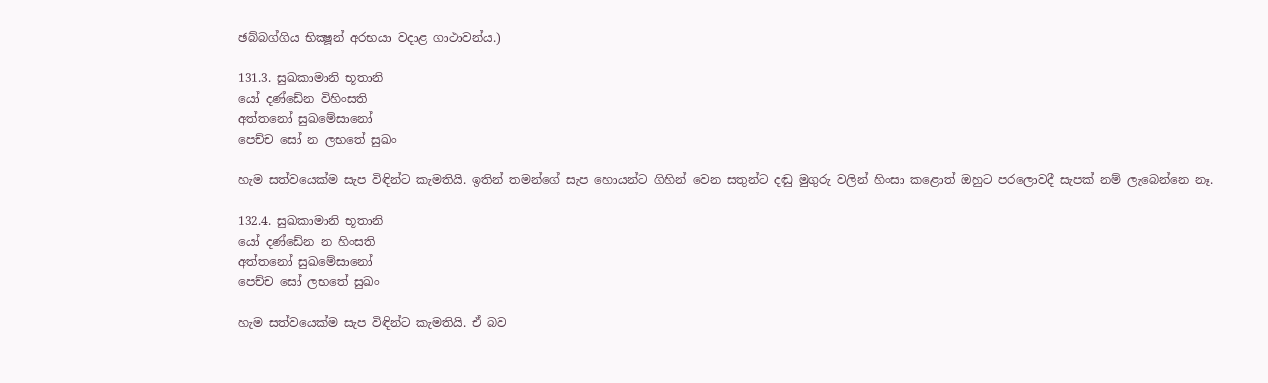ඡබ්බග්ගිය භික්‍ෂූන් අරභයා වදාළ ගාථාවන්ය.)

131.3. සුඛකාමානි භූතානි
යෝ දණ්ඩේන විහිංසති
අත්තනෝ සුඛමේසානෝ
පෙච්ච සෝ න ලභතේ සුඛං

හැම සත්වයෙක්ම සැප විඳින්ට කැමතියි. ඉතින් තමන්ගේ සැප හොයන්ට ගිහින් වෙන සතුන්ට දඬු මුගුරු වලින් හිංසා කළොත් ඔහුට පරලොවදී සැපක් නම් ලැබෙන්නෙ නෑ.

132.4. සුඛකාමානි භූතානි
යෝ දණ්ඩේන න හිංසති
අත්තනෝ සුඛමේසානෝ
පෙච්ච සෝ ලභතේ සුඛං

හැම සත්වයෙක්ම සැප විඳින්ට කැමතියි. ඒ බව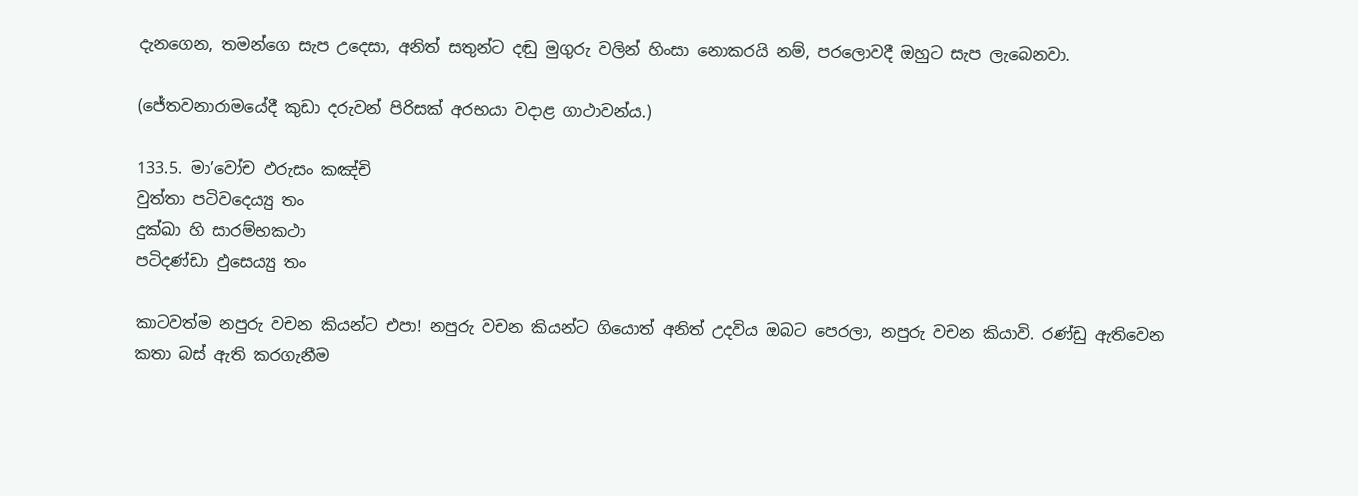දැනගෙන, තමන්ගෙ සැප උදෙසා, අනිත් සතුන්ට දඬු මුගුරු වලින් හිංසා නොකරයි නම්, පරලොවදී ඔහුට සැප ලැබෙනවා.

(ජේතවනාරාමයේදී කුඩා දරුවන් පිරිසක් අරභයා වදාළ ගාථාවන්ය.)

133.5. මා’වෝච ඵරුසං කඤ්චි
වුත්තා පටිවදෙය්‍යු තං
දුක්ඛා හි සාරම්භකථා
පටිදණ්ඩා ඵුසෙය්‍යු තං

කාටවත්ම නපුරු වචන කියන්ට එපා! නපුරු වචන කියන්ට ගියොත් අනිත් උදවිය ඔබට පෙරලා, නපුරු වචන කියාවි. රණ්ඩු ඇතිවෙන කතා බස් ඇති කරගැනීම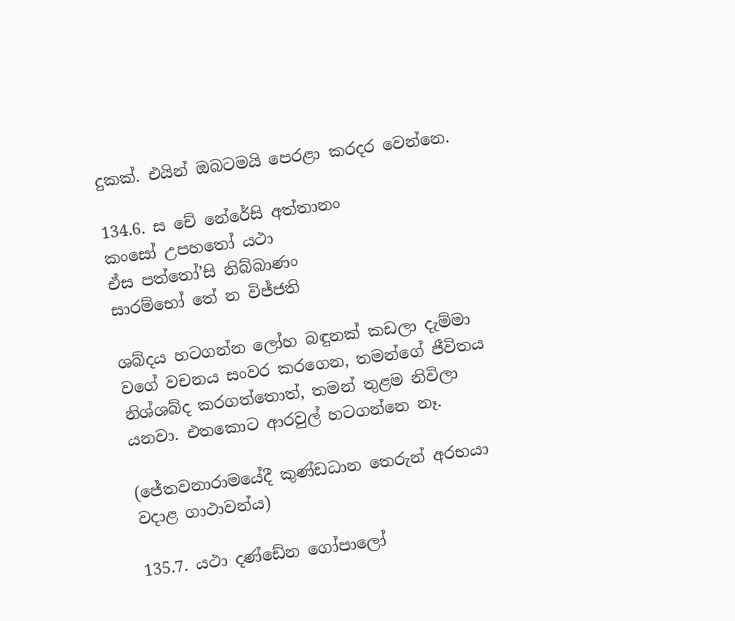දුකක්. එයින් ඔබටමයි පෙරළා කරදර වෙන්නෙ.

134.6. ස චේ නේරේසි අත්තානං
කංසෝ උපහතෝ යථා
ඒස පත්තෝ’සි නිබ්බාණං
සාරම්භෝ තේ න විජ්ජති

ශබ්දය හටගන්න ලෝහ බඳුනක් කඩලා දැම්මා වගේ වචනය සංවර කරගෙන, තමන්ගේ ජීවිතය නිශ්ශබ්ද කරගත්තොත්, තමන් තුළම නිවිලා යනවා. එතකොට ආරවුල් හටගන්නෙ නෑ.

(ජේතවනාරාමයේදී කුණ්ඩධාන තෙරුන් අරභයා වදාළ ගාථාවන්ය)

135.7. යථා දණ්ඩේන ගෝපාලෝ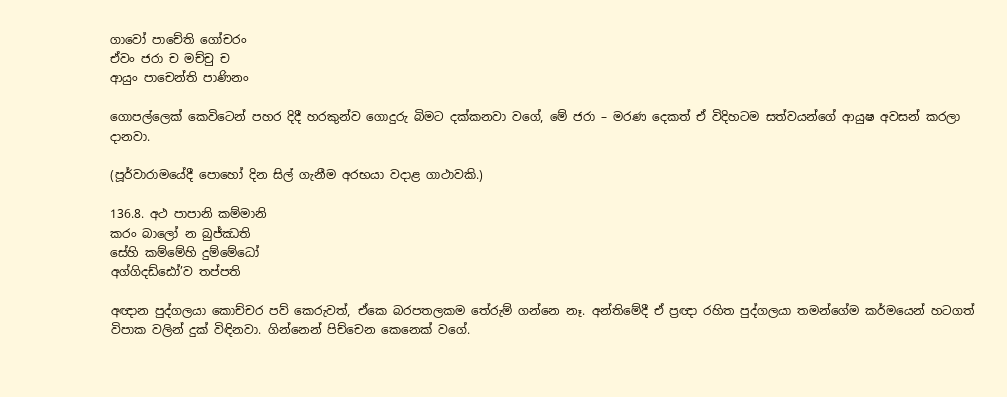ගාවෝ පාචේති ගෝචරං
ඒවං ජරා ච මච්චු ච
ආයුං පාචෙන්ති පාණිනං

ගොපල්ලෙක් කෙවිටෙන් පහර දිදී හරකුන්ව ගොදුරු බිමට දක්කනවා වගේ, මේ ජරා – මරණ දෙකත් ඒ විදිහටම සත්වයන්ගේ ආයුෂ අවසන් කරලා දානවා.

(පූර්වාරාමයේදී පොහෝ දින සිල් ගැනීම අරභයා වදාළ ගාථාවකි.)

136.8. අථ පාපානි කම්මානි
කරං බාලෝ න බුජ්ඣති
සේහි කම්මේහි දුම්මේධෝ
අග්ගිදඩ්ඪෝ’ව තප්පති

අඥාන පුද්ගලයා කොච්චර පව් කෙරුවත්, ඒකෙ බරපතලකම තේරුම් ගන්නෙ නෑ. අන්තිමේදී ඒ ප්‍රඥා රහිත පුද්ගලයා තමන්ගේම කර්මයෙන් හටගත් විපාක වලින් දුක් විඳිනවා. ගින්නෙන් පිච්චෙන කෙනෙක් වගේ.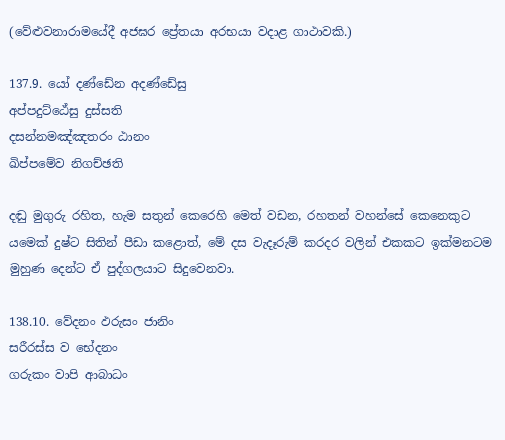(වේළුවනාරාමයේදී අජඝර ප්‍රේතයා අරභයා වදාළ ගාථාවකි.)

137.9. යෝ දණ්ඩේන අදණ්ඩේසු
අප්පදුට්ඨේසු දුස්සති
දසන්නමඤ්ඤතරං ඨානං
ඛිප්පමේව නිගච්ඡති

දඬු මුගුරු රහිත, හැම සතුන් කෙරෙහි මෙත් වඩන, රහතන් වහන්සේ කෙනෙකුට යමෙක් දුෂ්ට සිතින් පීඩා කළොත්, මේ දස වැදෑරුම් කරදර වලින් එකකට ඉක්මනටම මුහුණ දෙන්ට ඒ පුද්ගලයාට සිදුවෙනවා.

138.10. වේදනං ඵරුසං ජානිං
සරීරස්ස ව භේදනං
ගරුකං වාපි ආබාධං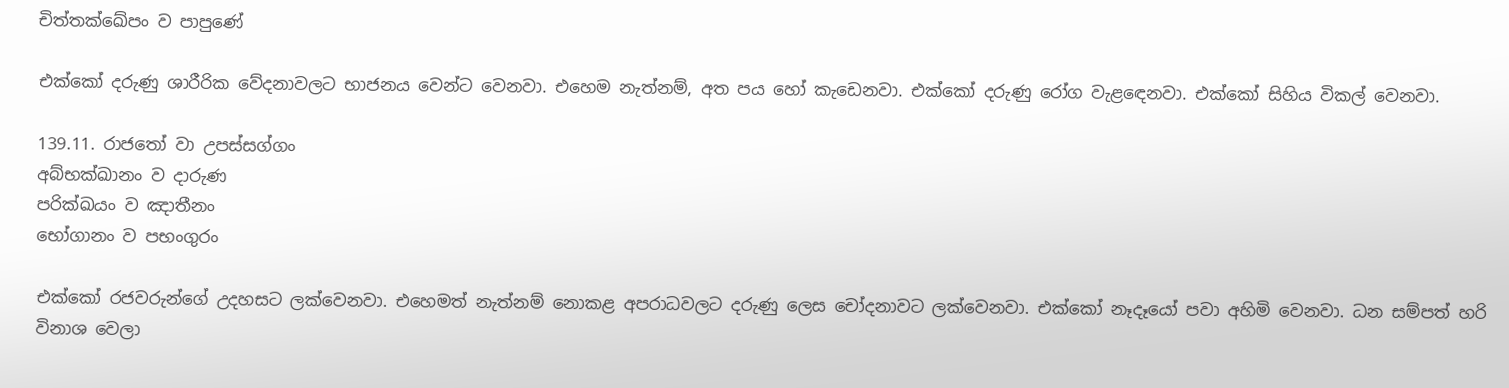චිත්තක්ඛේපං ව පාපුණේ

එක්කෝ දරුණු ශාරීරික වේදනාවලට භාජනය වෙන්ට වෙනවා. එහෙම නැත්නම්, අත පය හෝ කැඩෙනවා. එක්කෝ දරුණු රෝග වැළඳෙනවා. එක්කෝ සිහිය විකල් වෙනවා.

139.11. රාජතෝ වා උපස්සග්ගං
අබ්භක්ඛානං ව දාරුණ
පරික්ඛයං ව ඤාතීනං
භෝගානං ව පභංගුරං

එක්කෝ රජවරුන්ගේ උදහසට ලක්වෙනවා. එහෙමත් නැත්නම් නොකළ අපරාධවලට දරුණු ලෙස චෝදනාවට ලක්වෙනවා. එක්කෝ නෑදෑයෝ පවා අහිමි වෙනවා. ධන සම්පත් හරි විනාශ වෙලා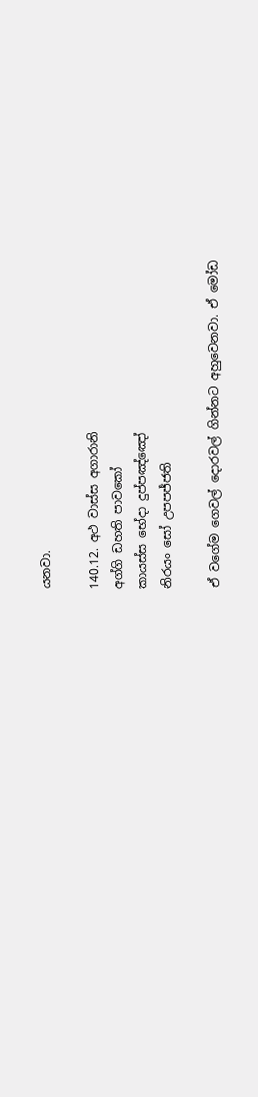යනවා.

140.12. අථ වාස්ස අගාරානි
අග්ගි ඩහති පාවකෝ
කායස්ස භේදා දුප්පඤ්ඤෝ
නිරයං සෝ උපපජ්ජති

ඒ වගේම ගෙවල් දොරවල් ගින්නට අහුවෙනවා. ඒ මෝඩ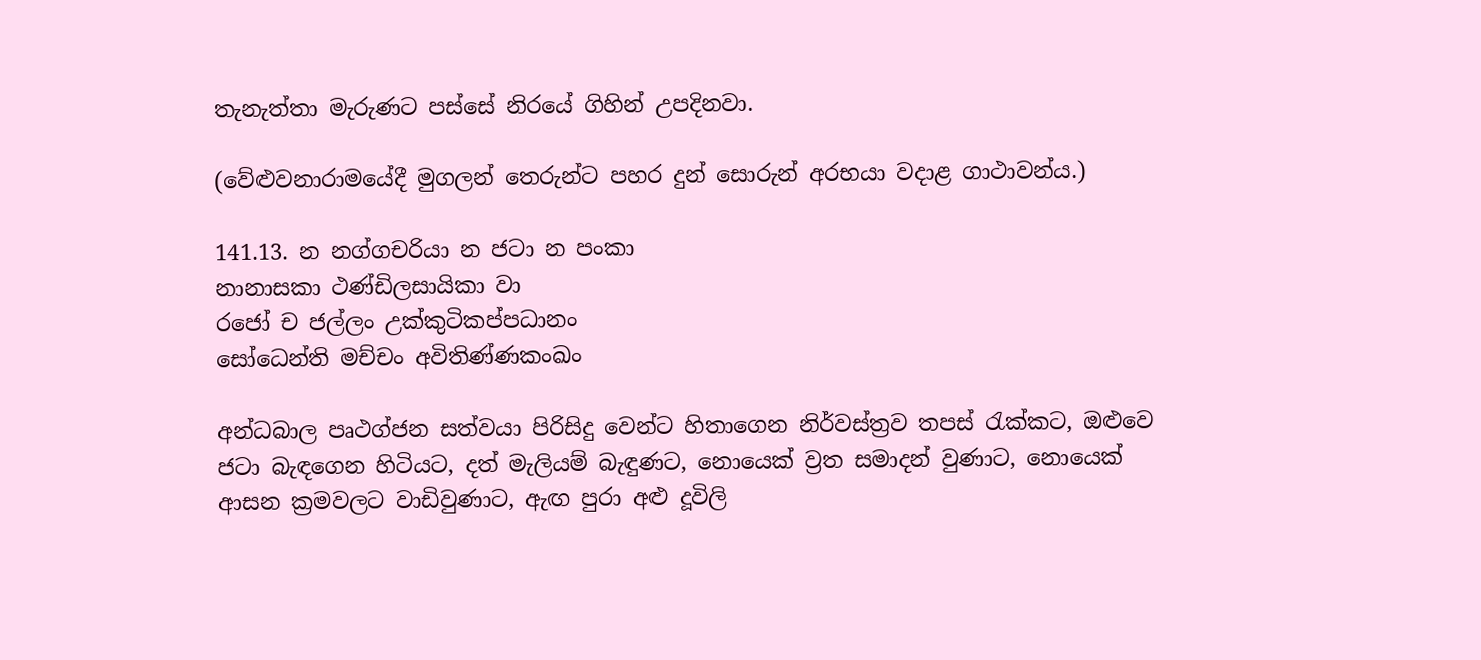තැනැත්තා මැරුණට පස්සේ නිරයේ ගිහින් උපදිනවා.

(වේළුවනාරාමයේදී මුගලන් තෙරුන්ට පහර දුන් සොරුන් අරභයා වදාළ ගාථාවන්ය.)

141.13. න නග්ගචරියා න ජටා න පංකා
නානාසකා ථණ්ඩිලසායිකා වා
රජෝ ච ජල්ලං උක්කුටිකප්පධානං
සෝධෙන්ති මච්චං අවිතිණ්ණකංඛං

අන්ධබාල පෘථග්ජන සත්වයා පිරිසිදු වෙන්ට හිතාගෙන නිර්වස්ත්‍රව තපස් රැක්කට, ඔළුවෙ ජටා බැඳගෙන හිටියට, දත් මැලියම් බැඳුණට, නොයෙක් ව්‍රත සමාදන් වුණාට, නොයෙක් ආසන ක්‍රමවලට වාඩිවුණාට, ඇඟ පුරා අළු දූවිලි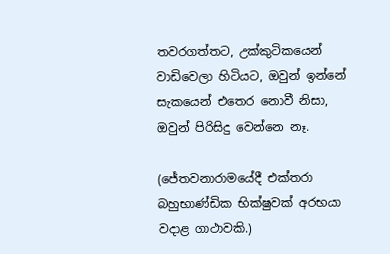තවරගත්තට, උක්කුටිකයෙන් වාඩිවෙලා හිටියට, ඔවුන් ඉන්නේ සැකයෙන් එතෙර නොවී නිසා, ඔවුන් පිරිසිදු වෙන්නෙ නෑ.

(ජේතවනාරාමයේදී එක්තරා බහුභාණ්ඩික භික්ෂුවක් අරභයා වදාළ ගාථාවකි.)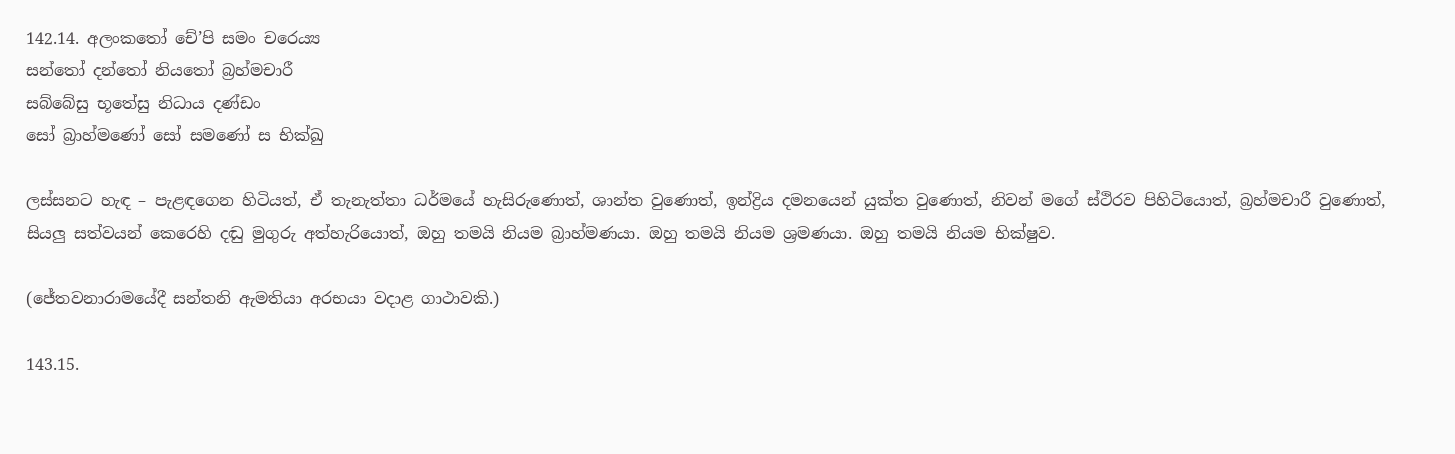142.14. අලංකතෝ චේ’පි සමං චරෙය්‍ය
සන්තෝ දන්තෝ නියතෝ බ්‍රහ්මචාරී
සබ්බේසු භූතේසු නිධාය දණ්ඩං
සෝ බ්‍රාහ්මණෝ සෝ සමණෝ ස භික්ඛු

ලස්සනට හැඳ – පැළඳගෙන හිටියත්, ඒ තැනැත්තා ධර්මයේ හැසිරුණොත්, ශාන්ත වුණොත්, ඉන්ද්‍රිය දමනයෙන් යුක්ත වුණොත්, නිවන් මගේ ස්ථිරව පිහිටියොත්, බ්‍රහ්මචාරී වුණොත්, සියලු සත්වයන් කෙරෙහි දඬු මුගුරු අත්හැරියොත්, ඔහු තමයි නියම බ්‍රාහ්මණයා. ඔහු තමයි නියම ශ්‍රමණයා. ඔහු තමයි නියම භික්ෂුව.

(ජේතවනාරාමයේදී සන්තනි ඇමතියා අරභයා වදාළ ගාථාවකි.)

143.15.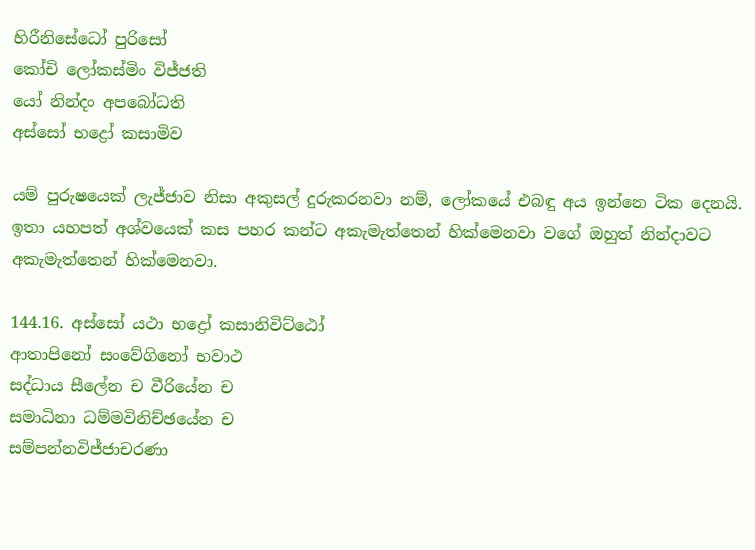හිරීනිසේධෝ පුරිසෝ
කෝචි ලෝකස්මිං විජ්ජති
යෝ නින්දං අපබෝධති
අස්සෝ භද්‍රෝ කසාමිව

යම් පුරුෂයෙක් ලැජ්ජාව නිසා අකුසල් දුරුකරනවා නම්, ලෝකයේ එබඳු අය ඉන්නෙ ටික දෙනයි. ඉතා යහපත් අශ්වයෙක් කස පහර කන්ට අකැමැත්තෙන් හික්මෙනවා වගේ ඔහුත් නින්දාවට අකැමැත්තෙන් හික්මෙනවා.

144.16. අස්සෝ යථා භද්‍රෝ කසානිවිට්ඨෝ
ආතාපිනෝ සංවේගිනෝ භවාථ
සද්ධාය සීලේන ච වීරියේන ච
සමාධිනා ධම්මවිනිච්ඡයේන ච
සම්පන්නවිජ්ජාචරණා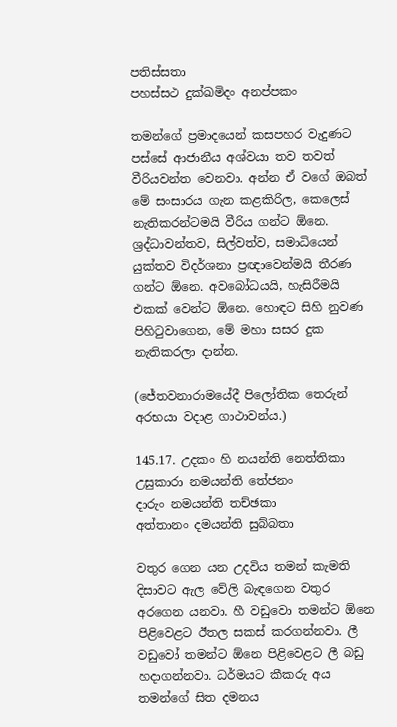පතිස්සතා
පහස්සථ දුක්ඛමිදං අනප්පකං

තමන්ගේ ප්‍රමාදයෙන් කසපහර වැදුණට පස්සේ ආජානීය අශ්වයා තව තවත් වීරියවන්ත වෙනවා. අන්න ඒ වගේ ඔබත් මේ සංසාරය ගැන කළකිරිල, කෙලෙස් නැතිකරන්ටමයි වීරිය ගන්ට ඕනෙ. ශ්‍රද්ධාවන්තව, සිල්වත්ව, සමාධියෙන් යුක්තව විදර්ශනා ප්‍රඥාවෙන්මයි තීරණ ගන්ට ඕනෙ. අවබෝධයයි, හැසිරීමයි එකක් වෙන්ට ඕනෙ. හොඳට සිහි නුවණ පිහිටුවාගෙන, මේ මහා සසර දුක නැතිකරලා දාන්න.

(ජේතවනාරාමයේදී පිලෝතික තෙරුන් අරභයා වදාළ ගාථාවන්ය.)

145.17. උදකං හි නයන්ති නෙත්තිකා
උසුකාරා නමයන්ති තේජනං
දාරුං නමයන්ති තච්ඡකා
අත්තානං දමයන්ති සුබ්බතා

වතුර ගෙන යන උදවිය තමන් කැමති දිසාවට ඇල වේලි බැඳගෙන වතුර අරගෙන යනවා. හී වඩුවො තමන්ට ඕනෙ පිළිවෙළට ඊතල සකස් කරගන්නවා. ලී වඩුවෝ තමන්ට ඕනෙ පිළිවෙළට ලී බඩු හදාගන්නවා. ධර්මයට කීකරු අය තමන්ගේ සිත දමනය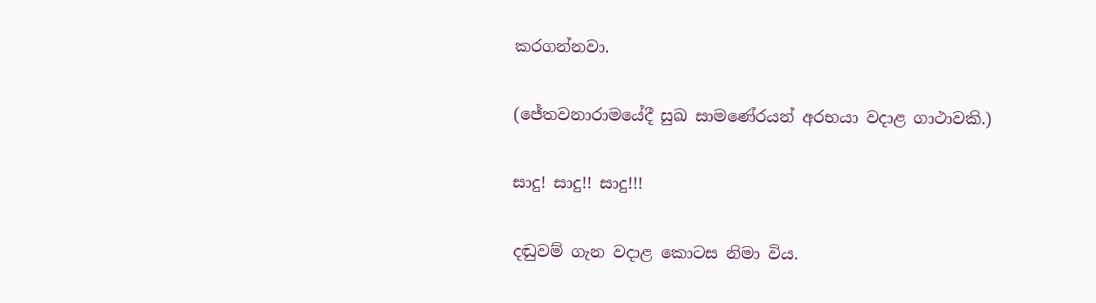කරගන්නවා.

(ජේතවනාරාමයේදී සුඛ සාමණේරයන් අරභයා වදාළ ගාථාවකි.)

සාදු! සාදු!! සාදු!!!

දඬුවම් ගැන වදාළ කොටස නිමා විය.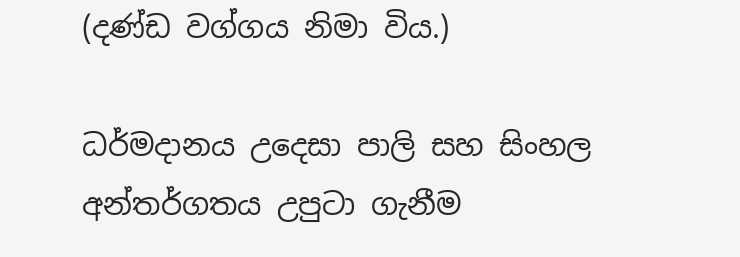(දණ්ඩ වග්ගය නිමා විය.)

ධර්මදානය උදෙසා පාලි සහ සිංහල අන්තර්ගතය උපුටා ගැනීම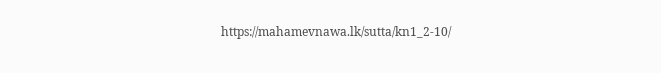https://mahamevnawa.lk/sutta/kn1_2-10/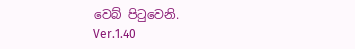වෙබ් පිටුවෙනි.
Ver.1.40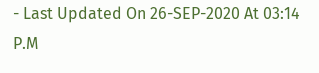- Last Updated On 26-SEP-2020 At 03:14 P.M